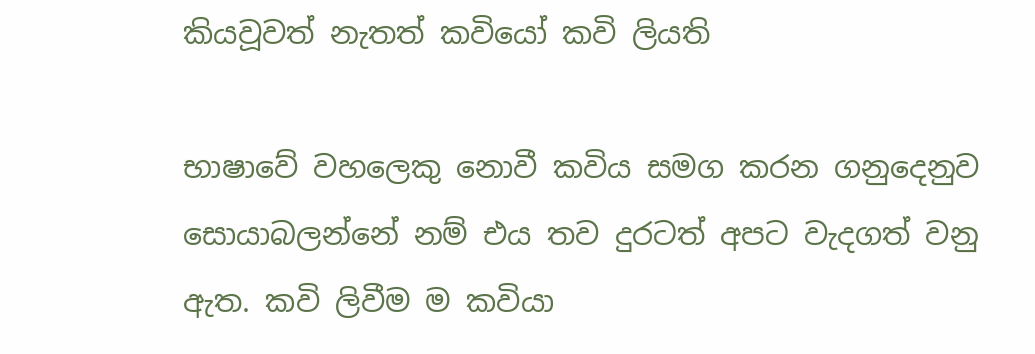කියවූවත් නැතත් කවියෝ කවි ලියති

භාෂාවේ වහලෙකු නොවී කවිය සමග කරන ගනුදෙනුව සොයාබලන්නේ නම් එය තව දුරටත් අපට වැදගත් වනු ඇත. කවි ලිවීම ම කවියා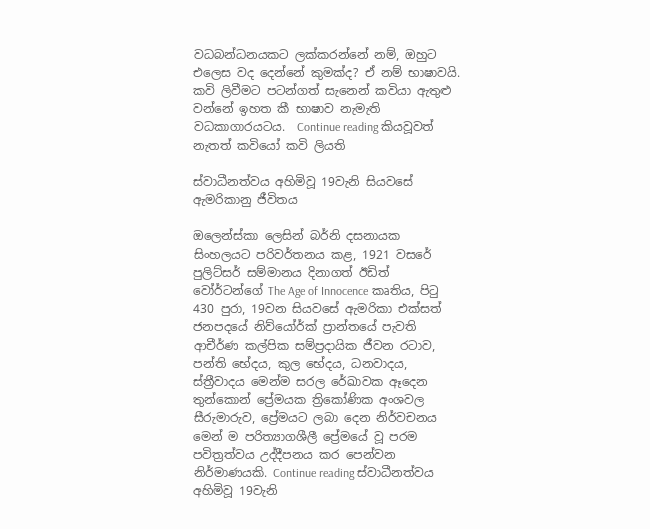වධබන්ධනයකට ලක්කරන්නේ නම්, ඔහුට එලෙස වද දෙන්නේ කුමක්ද? ඒ නම් භාෂාවයි. කවි ලිවීමට පටන්ගත් සැනෙන් කවියා ඇතුළු වන්නේ ඉහත කී භාෂාව නැමැති වධකාගාරයටය.  Continue reading කියවූවත් නැතත් කවියෝ කවි ලියති

ස්වාධීනත්වය අහිමිවූ 19වැනි සියවසේ ඇමරිකානු ජීවිතය

ඔලෙන්ස්කා ලෙසින් බර්නි දසනායක සිංහලයට පරිවර්තනය කළ, 1921 වසරේ පුලිට්සර් සම්මානය දිනාගත් ඊඩිත් වෝර්ටන්ගේ The Age of Innocence කෘතිය, පිටු 430 පුරා, 19වන සියවසේ ඇමරිකා එක්සත් ජනපදයේ නිව්යෝර්ක් ප්‍රාන්තයේ පැවති ආචීර්ණ කල්පික සම්ප්‍රදායික ජීවන රටාව, පන්ති භේදය, කුල භේදය, ධනවාදය, ස්ත්‍රීවාදය මෙන්ම සරල රේඛාවක ඈදෙන තුන්කොන් ප්‍රේමයක ත්‍රිකෝණික අංශවල සීරුමාරුව, ප්‍රේමයට ලබා දෙන නිර්වචනය මෙන් ම පරිත්‍යාගශීලී ප්‍රේමයේ වූ පරම පවිත්‍රත්වය උද්දීපනය කර පෙන්වන නිර්මාණයකි. Continue reading ස්වාධීනත්වය අහිමිවූ 19වැනි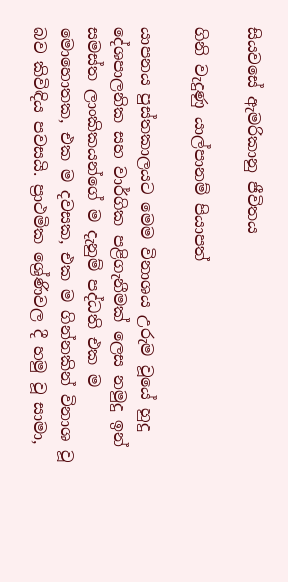සියවසේ ඇමරිකානු ජීවිතය

ගිනි වැදුණු යාල්පානම් පියාපත්

යාපනය පුස්තකාලයට මෙම විනාශය උරුම වූයේ හුදු දේශපාලනික සහ වාර්ගික පළිගැනීමක් ලෙස නමුදු ඉන් සමස්ත ලාංකිකයන්ගේ ම දැනුම් පද්ධති එක ම මොහොතක, එක ම දවසක, එක ම ගින්නකින් විනාශ වූ බව කිවිඳිය පවසයි. ප්‍රාථමික ශ්‍රේණිවල දී හමු වූ සාමා,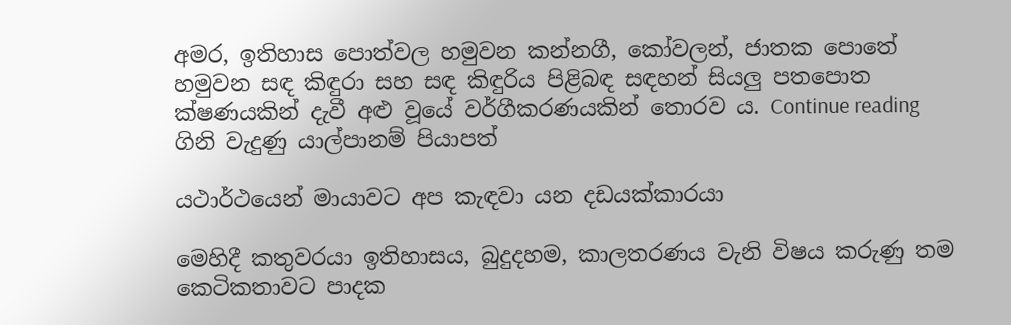අමර, ඉතිහාස පොත්වල හමුවන කන්නගී, කෝවලන්, ජාතක පොතේ හමුවන සඳ කිඳුරා සහ සඳ කිඳුරිය පිළිබඳ සඳහන් සියලු පතපොත ක්ෂණයකින් දැවී අළු වූයේ වර්ගීකරණයකින් තොරව ය. Continue reading ගිනි වැදුණු යාල්පානම් පියාපත්

යථාර්ථයෙන් මායාවට අප කැඳවා යන දඩයක්කාරයා

මෙහිදී කතුවරයා ඉතිහාසය, බුදුදහම, කාලතරණය වැනි විෂය කරුණු තම කෙටිකතාවට පාදක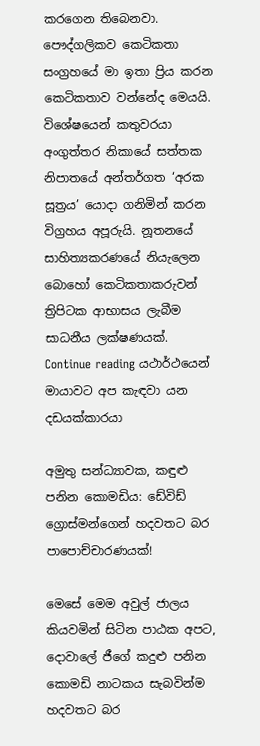කරගෙන තිබෙනවා. පෞද්ගලිකව කෙටිකතා සංග්‍රහයේ මා ඉතා ප්‍රිය කරන කෙටිකතාව වන්නේද මෙයයි. විශේෂයෙන් කතුවරයා අංගුත්තර නිකායේ සත්තක නිපාතයේ අන්තර්ගත ‘අරක සූත්‍රය’ යොදා ගනිමින් කරන විග්‍රහය අපූරුයි. නූතනයේ සාහිත්‍යකරණයේ නියැලෙන බොහෝ කෙටිකතාකරුවන් ත්‍රිපිටක ආභාසය ලැබීම සාධනීය ලක්ෂණයක්. Continue reading යථාර්ථයෙන් මායාවට අප කැඳවා යන දඩයක්කාරයා

අමුතු සන්ධ්‍යාවක, කඳුළු පනින කොමඩිය: ඩේවිඩ් ග්‍රොස්මන්ගෙන් හදවතට බර පාපොච්චාරණයක්!

මෙසේ මෙම අවුල් ජාලය කියවමින් සිටින පාඨක අපට, දොවාලේ ජීගේ කදුළු පනින කොමඩි නාටකය සැබවින්ම හදවතට බර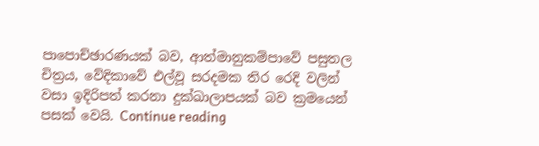පාපොච්ඡාරණයක් බව, ආත්මානුකම්පාවේ පසුතල චිත්‍රය, වේදිකාවේ එල්වූ සරදමක තිර රෙදි වලින් වසා ඉදිරිපත් කරනා දුක්ඛාලාපයක් බව ක්‍රමයෙන් පසක් වෙයි. Continue reading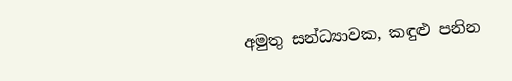අමුතු සන්ධ්‍යාවක, කඳුළු පනින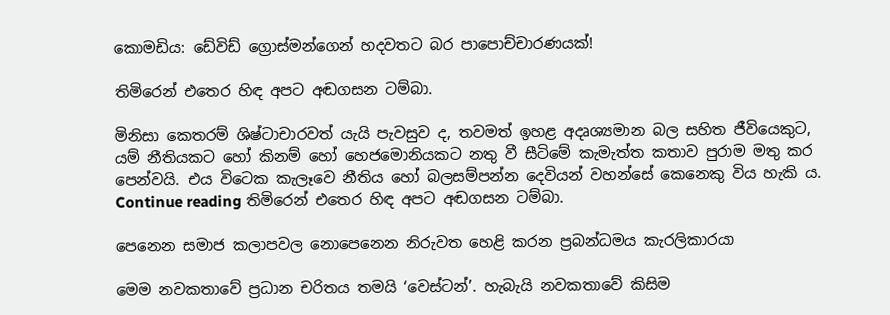කොමඩිය: ඩේවිඩ් ග්‍රොස්මන්ගෙන් හදවතට බර පාපොච්චාරණයක්!

තිමිරෙන් එතෙර හිඳ අපට අඬගසන ටම්බා.

මිනිසා කෙතරම් ශිෂ්ටාචාරවත් යැයි පැවසුව ද, තවමත් ඉහළ අදෘශ්‍යමාන බල සහිත ජීවියෙකුට, යම් නීතියකට හෝ කිනම් හෝ හෙජමොනියකට නතු වී සීටිමේ කැමැත්ත කතාව පුරාම මතු කර පෙන්වයි. එය විටෙක කැලෑවෙ නීතිය හෝ බලසම්පන්න දෙවියන් වහන්සේ කෙනෙකු විය හැකි ය. Continue reading තිමිරෙන් එතෙර හිඳ අපට අඬගසන ටම්බා.

පෙනෙන සමාජ කලාපවල නොපෙනෙන නිරුවත හෙළි කරන ප්‍රබන්ධමය කැරලිකාරයා

මෙම නවකතාවේ ප්‍රධාන චරිතය තමයි ‘වෙස්ටන්’. හැබැයි නවකතාවේ කිසිම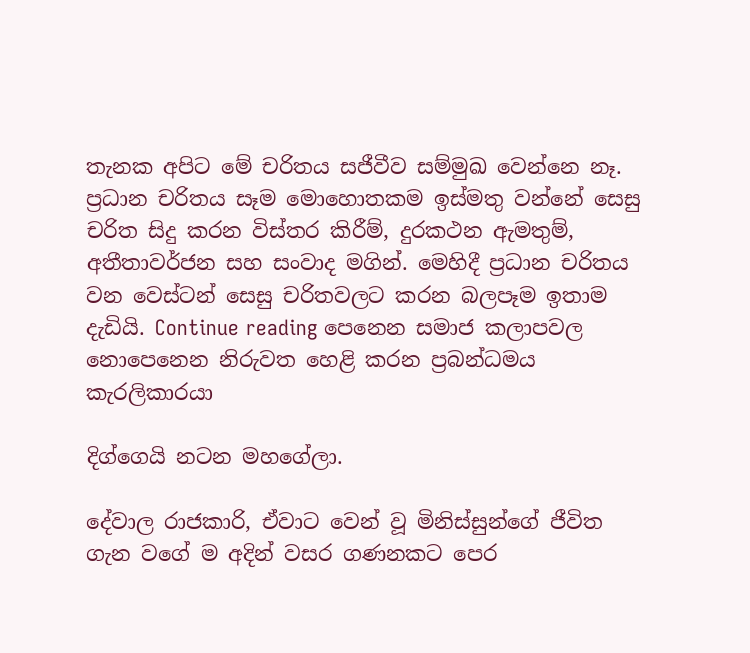තැනක අපිට මේ චරිතය සජීවීව සම්මුඛ වෙන්නෙ නෑ. ප්‍රධාන චරිතය සෑම මොහොතකම ඉස්මතු වන්නේ සෙසු චරිත සිදු කරන විස්තර කිරීම්, දුරකථන ඇමතුම්, අතීතාවර්ජන සහ සංවාද මගින්. මෙහිදී ප්‍රධාන චරිතය වන වෙස්ටන් සෙසු චරිතවලට කරන බලපෑම ඉතාම දැඩියි. Continue reading පෙනෙන සමාජ කලාපවල නොපෙනෙන නිරුවත හෙළි කරන ප්‍රබන්ධමය කැරලිකාරයා

දිග්ගෙයි නටන මහගේලා.

දේවාල රාජකාරි, ඒවාට වෙන් වූ මිනිස්සුන්ගේ ජීවිත ගැන වගේ ම අදින් වසර ගණනකට පෙර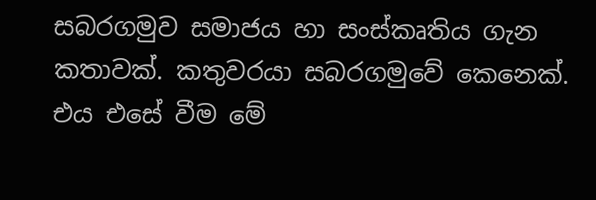සබරගමුව සමාජය හා සංස්කෘතිය ගැන කතාවක්. කතුවරයා සබරගමුවේ කෙනෙක්. එය එසේ වීම මේ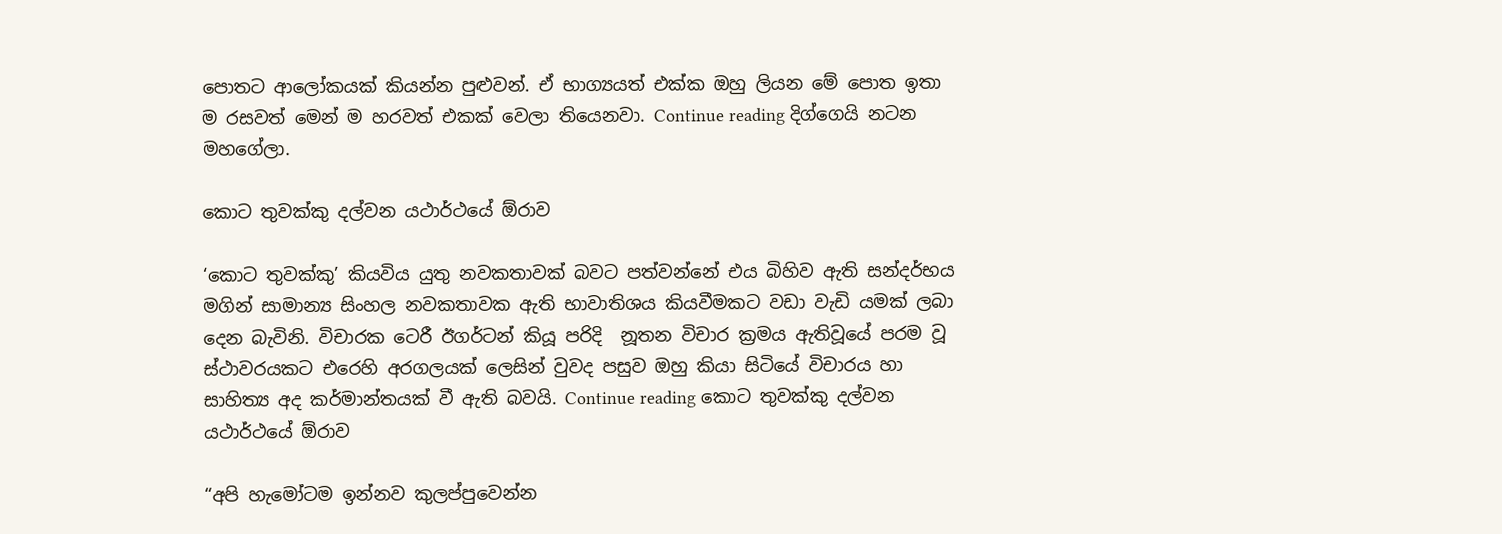පොතට ආලෝකයක් කියන්න පුළුවන්. ඒ භාග්‍යයත් එක්ක ඔහු ලියන මේ පොත ඉතා ම රසවත් මෙන් ම හරවත් එකක් වෙලා තියෙනවා. Continue reading දිග්ගෙයි නටන මහගේලා.

කොට තුවක්කු දල්වන යථාර්ථයේ ඕරාව

‘කොට තුවක්කු’ කියවිය යුතු නවකතාවක් බවට පත්වන්නේ එය බිහිව ඇති සන්දර්භය මගින් සාමාන්‍ය සිංහල නවකතාවක ඇති භාවාතිශය කියවීමකට වඩා වැඩි යමක් ලබා දෙන බැවිනි. විචාරක ටෙරී ඊගර්ටන් කියූ පරිදි  නූතන විචාර ක්‍රමය ඇතිවූයේ පරම වූ ස්ථාවරයකට එරෙහි අරගලයක් ලෙසින් වුවද පසුව ඔහු කියා සිටියේ විචාරය හා සාහිත්‍ය අද කර්මාන්තයක් වී ඇති බවයි. Continue reading කොට තුවක්කු දල්වන යථාර්ථයේ ඕරාව

“අපි හැමෝටම ඉන්නව කුලප්පුවෙන්න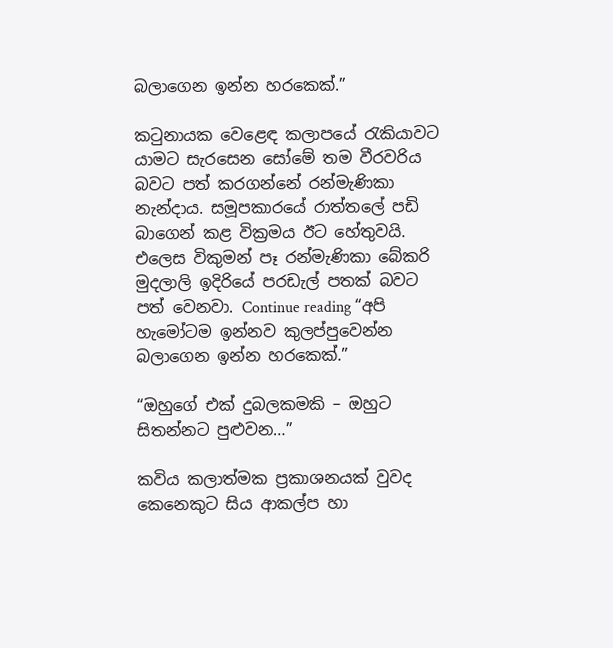බලාගෙන ඉන්න හරකෙක්.”

කටුනායක වෙළෙඳ කලාපයේ රැකියාවට යාමට සැරසෙන සෝමේ තම වීරවරිය බවට පත් කරගන්නේ රන්මැණිකා නැන්දාය. සමූපකාරයේ රාත්තලේ පඩි බාගෙන් කළ වික්‍රමය ඊට හේතුවයි. එලෙස විකුමන් පෑ රන්මැණිකා බේකරි මුදලාලි ඉදිරියේ පරඩැල් පතක් බවට පත් වෙනවා. Continue reading “අපි හැමෝටම ඉන්නව කුලප්පුවෙන්න බලාගෙන ඉන්න හරකෙක්.”

“ඔහුගේ එක් දුබලකමකි – ඔහුට සිතන්නට පුළුවන…”

කවිය කලාත්මක ප්‍රකාශනයක් වුවද කෙනෙකුට සිය ආකල්ප හා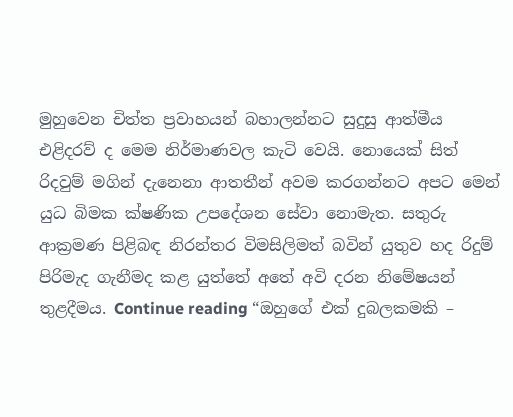මුහුවෙන චිත්ත ප්‍රවාහයන් බහාලන්නට සුදුසු ආත්මීය එළිදරව් ද මෙම නිර්මාණවල කැටි වෙයි. නොයෙක් සිත් රිදවුම් මගින් දැනෙනා ආතතීන් අවම කරගන්නට අපට මෙන් යුධ බිමක ක්ෂණික උපදේශන සේවා නොමැත. සතුරු ආක්‍රමණ පිළිබඳ නිරන්තර විමසිලිමත් බවින් යුතුව හද රිදුම් පිරිමැද ගැනීමද කළ යුත්තේ අතේ අවි දරන නිමේෂයන් තුළදීමය. Continue reading “ඔහුගේ එක් දුබලකමකි –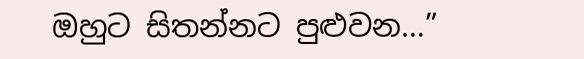ඔහුට සිතන්නට පුළුවන…”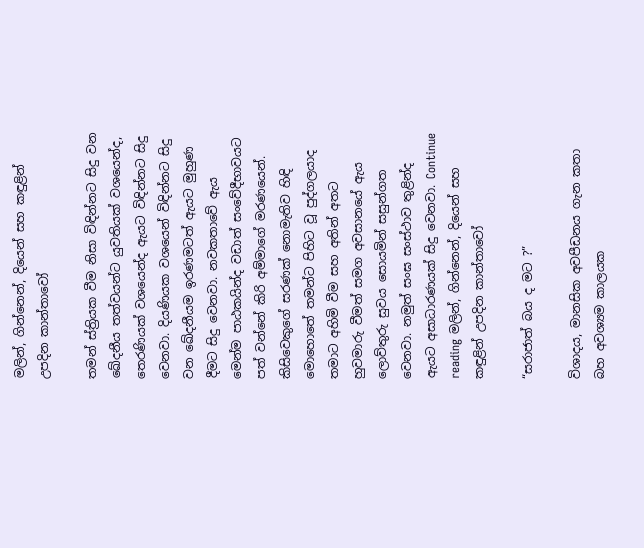මලින්, ගින්නෙන්, දියෙන් සහ කඳුළින් උපදින කාන්තාවෝ

තමන් ස්ත්‍රියක වීම නිසා විඳින්නට සිදු වන ඛේදනීය තත්වයන්ට යුවතියක් වශයෙන්ද, තෙරණියක් වශයෙන්ද ඇයට විඳින්නට සිදු වෙනවා. දියණියක වශයෙන් විඳින්නට සිදු වන ඛේදනීයම ඉරණමටත් ඇයට මුහුණ දීමට සිදු වෙනවා. නවකතාවේ ඇය මෙන්ම පාඨකයින්ද වඩාත් සංවේදීභාවයට පත් වන්නේ කිරි අම්මාගේ මරණයෙන්. කිසිවෙකුගේ සරණක් නොමැතිව හිඳි මොහොතේ තමන්ට පිහිට වූ පුද්ගලයාද තමාට අහිමි වීම සහ අතින් අතට හුවමාරු වීමත් සමග අවසානයේ ඇය ලොව්තුරු සුවය සොයමින් සසුන්ගත වෙනවා. නමුත් සංඝ සංස්ථාව තුළින්ද ඇයට අසාධාරණයක් සිදු වෙනවා. Continue reading මලින්, ගින්නෙන්, දියෙන් සහ කඳුළින් උපදින කාන්තාවෝ

“සරාජාත් බය ද මට ?”

විශාදය, මානසික අවපීඩනය ගැන කතා බහ අවශ්‍යම කාලයක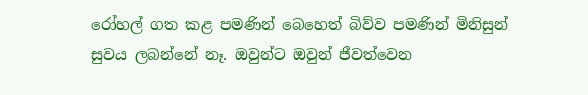රෝහල් ගත කළ පමණින් බෙහෙත් බිව්ව පමණින් මිනිසුන් සුවය ලබන්නේ නෑ. ඔවුන්ට ඔවුන් ජීවත්වෙන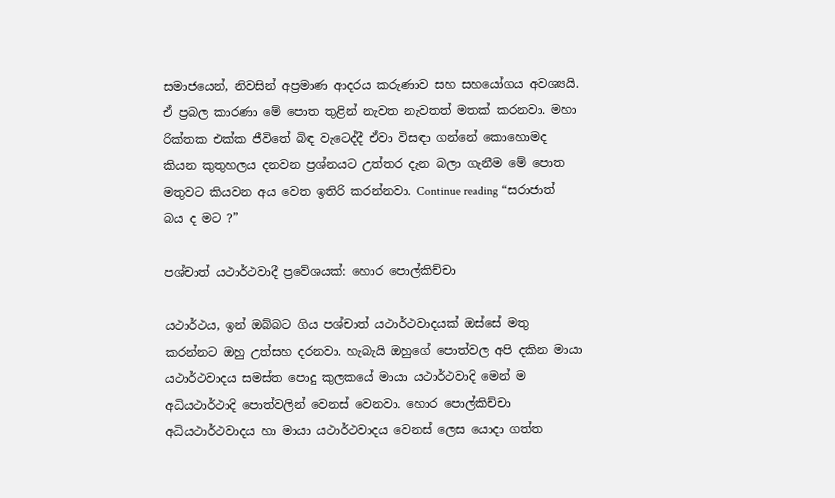සමාජයෙන්, නිවසින් අප්‍රමාණ ආදරය කරුණාව සහ සහයෝගය අවශ්‍යයි. ඒ ප්‍රබල කාරණා මේ පොත තුළින් නැවත නැවතත් මතක් කරනවා. මහා රික්තක එක්ක ජීවිතේ බිඳ වැටෙද්දී ඒවා විසඳා ගන්නේ කොහොමද කියන කුතුහලය දනවන ප්‍රශ්නයට උත්තර දැන බලා ගැනීම මේ පොත මතුවට කියවන අය වෙත ඉතිරි කරන්නවා. Continue reading “සරාජාත් බය ද මට ?”

පශ්චාත් යථාර්ථවාදී ප්‍රවේශයක්: හොර පොල්කිච්චා

යථාර්ථය, ඉන් ඔබ්බට ගිය පශ්චාත් යථාර්ථවාදයක් ඔස්සේ මතු කරන්නට ඔහු උත්සහ දරනවා. හැබැයි ඔහුගේ පොත්වල අපි දකින මායා යථාර්ථවාදය සමස්ත පොදු කුලකයේ මායා යථාර්ථවාදි මෙන් ම අධියථාර්ථාදි පොත්වලින් වෙනස් වෙනවා. හොර පොල්කිච්චා අධියථාර්ථවාදය හා මායා යථාර්ථවාදය වෙනස් ලෙස යොදා ගත්ත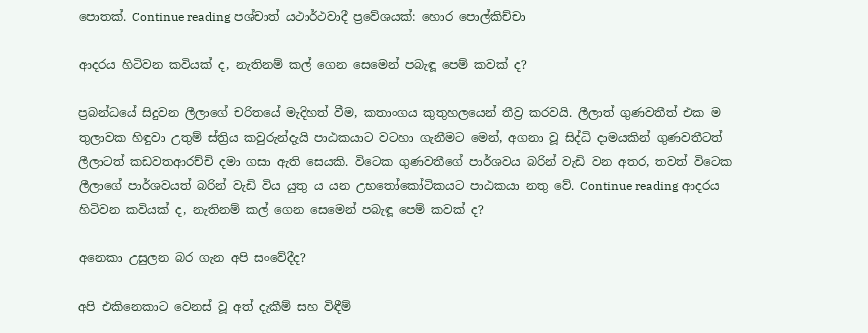පොතක්. Continue reading පශ්චාත් යථාර්ථවාදී ප්‍රවේශයක්: හොර පොල්කිච්චා

ආදරය හිටිවන කවියක් ද, නැතිනම් කල් ගෙන සෙමෙන් පබැඳූ පෙම් කවක් ද?

ප්‍රබන්ධයේ සිදුවන ලීලාගේ චරිතයේ මැදිහත් වීම, කතාංගය කුතුහලයෙන් තීව්‍ර කරවයි. ලීලාත් ගුණවතීත් එක ම තුලාවක හිඳුවා උතුම් ස්ත්‍රිය කවුරුන්දැයි පාඨකයාට වටහා ගැනීමට මෙන්, අගනා වූ සිද්ධි දාමයකින් ගුණවතීටත් ලීලාටත් කඩවතආරච්චි දමා ගසා ඇති සෙයකි. විටෙක ගුණවතීගේ පාර්ශවය බරින් වැඩි වන අතර, තවත් විටෙක ලීලාගේ පාර්ශවයත් බරින් වැඩි විය යුතු ය යන උභතෝකෝටිකයට පාඨකයා නතු වේ. Continue reading ආදරය හිටිවන කවියක් ද, නැතිනම් කල් ගෙන සෙමෙන් පබැඳූ පෙම් කවක් ද?

අනෙකා උසුලන බර ගැන අපි සංවේදීද?

අපි එකිනෙකාට වෙනස් වූ අත් දැකීම් සහ විඳීම්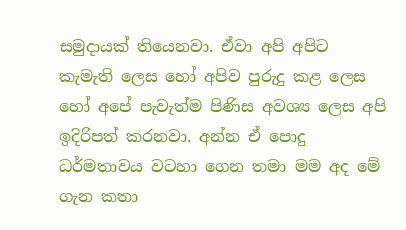සමුදායක් තියෙනවා. ඒවා අපි අපිට කැමැති ලෙස හෝ අපිව පුරුදු කළ ලෙස හෝ අපේ පැවැත්ම පිණිස අවශ්‍ය ලෙස අපි ඉදිරිපත් කරනවා. අන්න ඒ පොදු ධර්මතාවය වටහා ගෙන තමා මම අද මේ ගැන කතා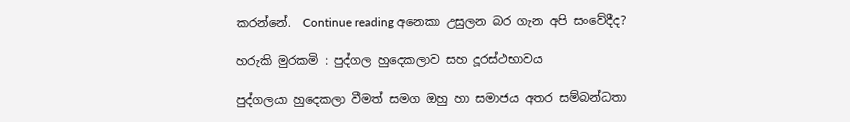කරන්නේ.  Continue reading අනෙකා උසුලන බර ගැන අපි සංවේදීද?

හරුකි මුරකමි : පුද්ගල හුදෙකලාව සහ දූරස්ථභාවය

පුද්ගලයා හුදෙකලා වීමත් සමග ඔහු හා සමාජය අතර සම්බන්ධතා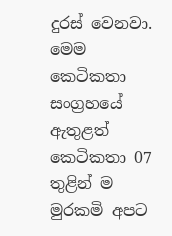දුරස් වෙනවා. මෙම කෙටිකතා සංග්‍රහයේ ඇතුළත් කෙටිකතා 07 තුළින් ම මුරකමි අපට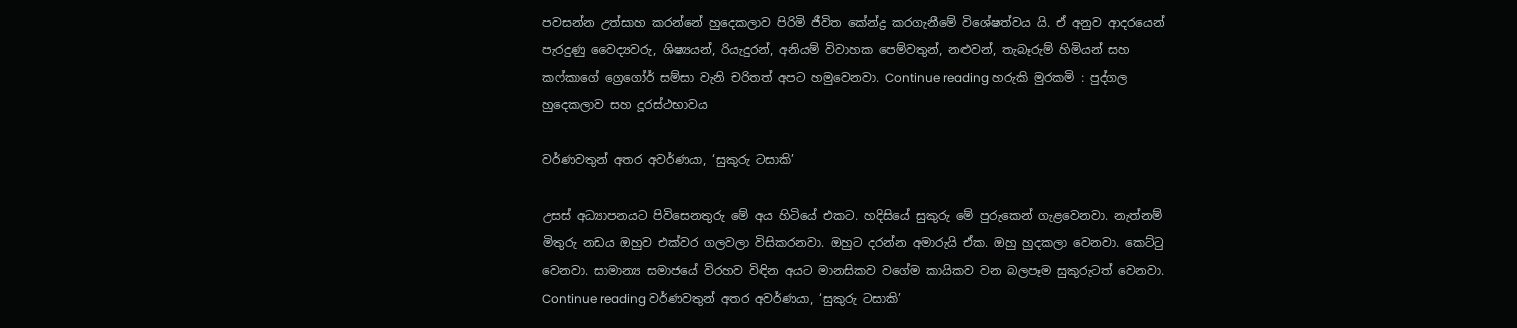පවසන්න උත්සාහ කරන්නේ හුදෙකලාව පිරිමි ජීවිත කේන්ද්‍ර කරගැනීමේ විශේෂත්වය යි. ඒ අනුව ආදරයෙන් පැරදුණු වෛද්‍යවරු, ශිෂ්‍යයන්, රියැදුරන්, අනියම් විවාහක පෙම්වතුන්, නළුවන්, තැබෑරුම් හිමියන් සහ කෆ්කාගේ ග්‍රෙගෝර් සම්සා වැනි චරිතත් අපට හමුවෙනවා. Continue reading හරුකි මුරකමි : පුද්ගල හුදෙකලාව සහ දූරස්ථභාවය

වර්ණවතුන් අතර අවර්ණයා, ‘සුකුරු ටසාකි’

උසස් අධ්‍යාපනයට පිවිසෙනතුරු මේ අය හිටියේ එකට. හදිසියේ සුකුරු මේ පුරුකෙන් ගැළවෙනවා. නැත්නම් මිතුරු නඩය ඔහුව එක්වර ගලවලා විසිකරනවා. ඔහුට දරන්න අමාරුයි ඒක. ඔහු හුදකලා වෙනවා. කෙට්ටු වෙනවා. සාමාන්‍ය සමාජයේ විරහව විඳින අයට මානසිකව වගේම කායිකව වන බලපෑම සුකුරුටත් වෙනවා. Continue reading වර්ණවතුන් අතර අවර්ණයා, ‘සුකුරු ටසාකි’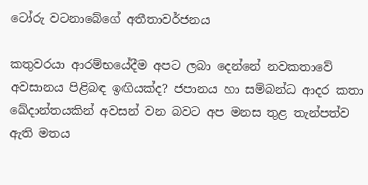ටෝරු වටනාබේගේ අතීතාවර්ජනය

කතුවරයා ආරම්භයේදීම අපට ලබා දෙන්නේ නවකතාවේ අවසානය පිළිබඳ ඉඟියක්ද? ජපානය හා සම්බන්ධ ආදර කතා ඛේදාන්තයකින් අවසන් වන බවට අප මනස තුළ තැන්පත්ව ඇති මතය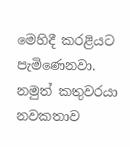මෙහිදී කරළියට පැමිණෙනවා. නමුත් කතුවරයා නවකතාව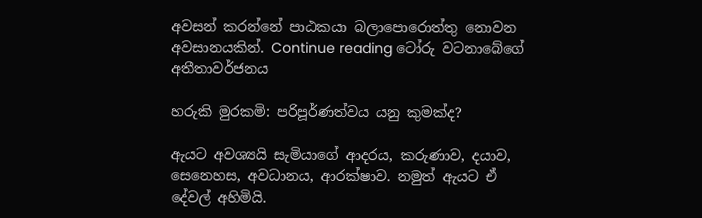අවසන් කරන්නේ පාඨකයා බලාපොරොත්තු නොවන අවසානයකින්. Continue reading ටෝරු වටනාබේගේ අතීතාවර්ජනය

හරුකි මුරකමි: පරිපූර්ණත්වය යනු කුමක්ද?

ඇයට අවශ්‍යයි සැමියාගේ ආදරය, කරුණාව, දයාව, සෙනෙහස, අවධානය, ආරක්ෂාව. නමුත් ඇයට ඒ දේවල් අහිමියි.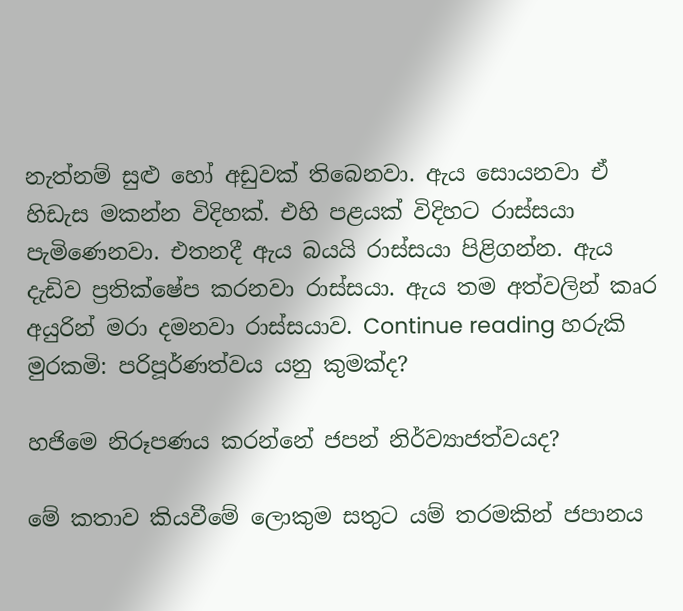නැත්නම් සුළු හෝ අඩුවක් තිබෙනවා. ඇය සොයනවා ඒ හිඩැස මකන්න විදිහක්. එහි පළයක් විදිහට රාස්සයා පැමිණෙනවා. එතනදී ඇය බයයි රාස්සයා පිළිගන්න. ඇය දැඩිව ප්‍රතික්ෂේප කරනවා රාස්සයා. ඇය තම අත්වලින් කෘර අයුරින් මරා දමනවා රාස්සයාව. Continue reading හරුකි මුරකමි: පරිපූර්ණත්වය යනු කුමක්ද?

හජිමෙ නිරූපණය කරන්නේ ජපන් නිර්ව්‍යාජත්වයද?

මේ කතාව කියවීමේ ලොකුම සතුට යම් තරමකින් ජපානය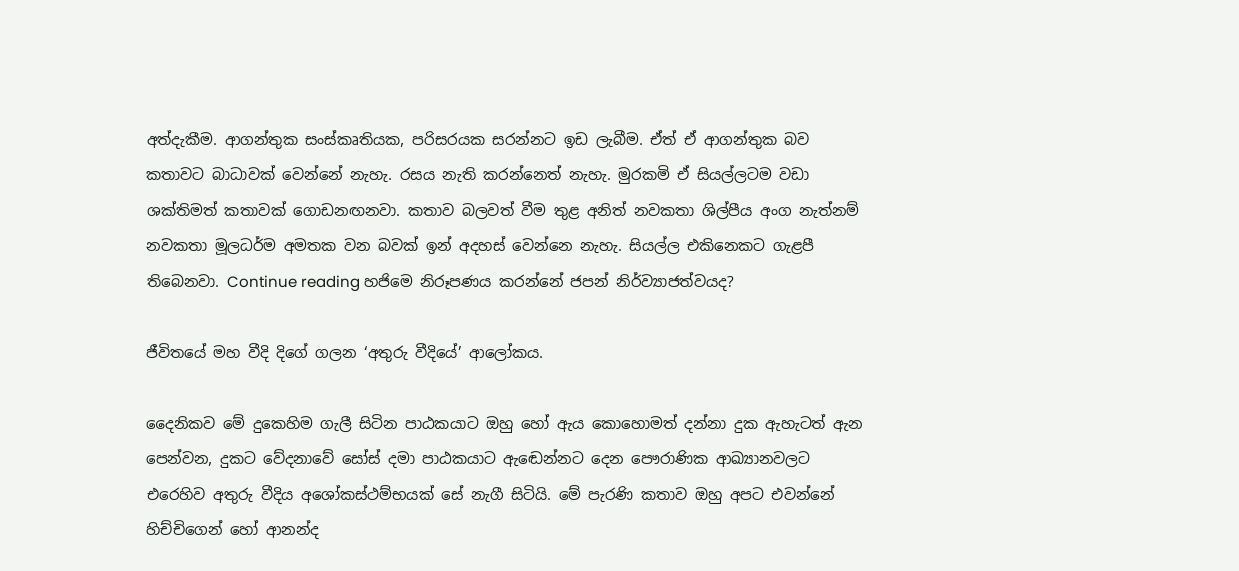අත්දැකීම. ආගන්තුක සංස්කෘතියක, පරිසරයක සරන්නට ඉඩ ලැබීම. ඒත් ඒ ආගන්තුක බව කතාවට බාධාවක් වෙන්නේ නැහැ. රසය නැති කරන්නෙත් නැහැ. මුරකමි ඒ සියල්ලටම වඩා ශක්තිමත් කතාවක් ගොඩනඟනවා. කතාව බලවත් වීම තුළ අනිත් නවකතා ශිල්පීය අංග නැත්නම් නවකතා මූලධර්ම අමතක වන බවක් ඉන් අදහස් වෙන්නෙ නැහැ. සියල්ල එකිනෙකට ගැළපී තිබෙනවා. Continue reading හජිමෙ නිරූපණය කරන්නේ ජපන් නිර්ව්‍යාජත්වයද?

ජීවිතයේ මහ වීදි දිගේ ගලන ‘අතුරු වීදියේ’ ආලෝකය.

දෛනිකව මේ දුකෙහිම ගැලී සිටින පාඨකයාට ඔහු හෝ ඇය කොහොමත් දන්නා දුක ඇහැටත් ඇන පෙන්වන, දුකට වේදනාවේ සෝස් දමා පාඨකයාට ඇඬෙන්නට දෙන පෞරාණික ආඛ්‍යානවලට එරෙහිව අතුරු වීදිය අශෝකස්ථම්භයක් සේ නැගී සිටියි. මේ පැරණි කතාව ඔහු අපට එවන්නේ හිච්චිගෙන් හෝ ආනන්ද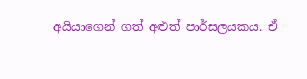අයියාගෙන් ගත් අළුත් පාර්සලයකය. ඒ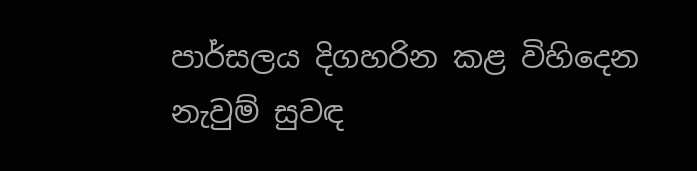පාර්සලය දිගහරින කළ විහිදෙන නැවුම් සුවඳ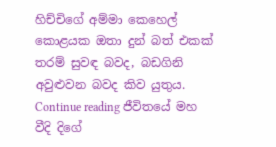හිච්චිගේ අම්මා කෙහෙල් කොළයක ඔතා දුන් බත් එකක් තරම් සුවඳ බවද, බඩගිනි අවුළුවන බවද කිව යුතුය. Continue reading ජීවිතයේ මහ වීදි දිගේ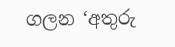ගලන ‘අතුරු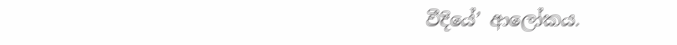වීදියේ’ ආලෝකය.